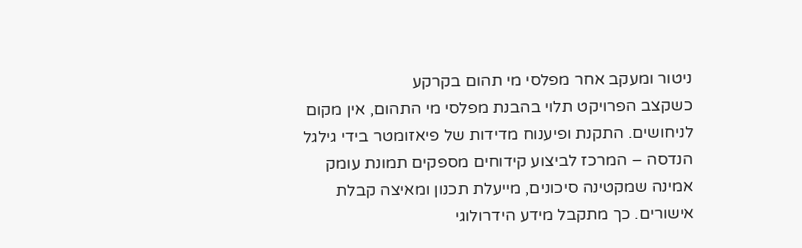ניטור ומעקב אחר מפלסי מי תהום בקרקע
כשקצב הפרויקט תלוי בהבנת מפלסי מי התהום, אין מקום לניחושים. התקנת ופיענוח מדידות של פיאזומטר בידי גילגל הנדסה – המרכז לביצוע קידוחים מספקים תמונת עומק אמינה שמקטינה סיכונים, מייעלת תכנון ומאיצה קבלת אישורים. כך מתקבל מידע הידרולוגי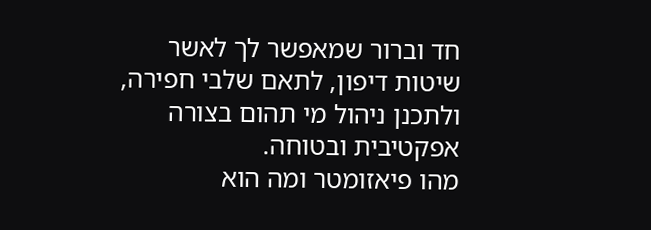חד וברור שמאפשר לך לאשר שיטות דיפון, לתאם שלבי חפירה, ולתכנן ניהול מי תהום בצורה אפקטיבית ובטוחה.
מהו פיאזומטר ומה הוא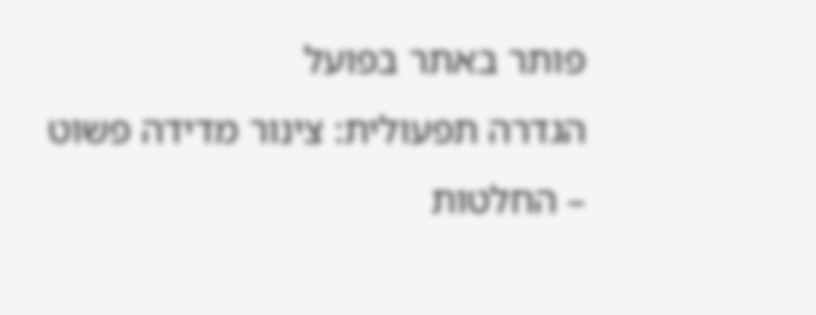פותר באתר בפועל
הגדרה תפעולית: צינור מדידה פשוט – החלטות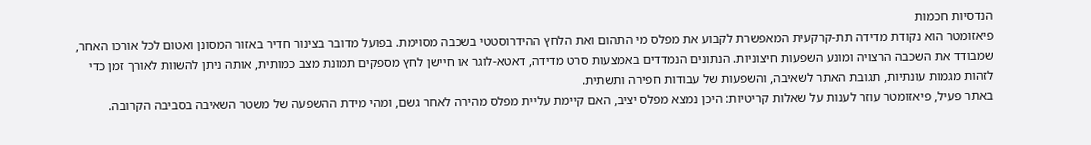הנדסיות חכמות
פיאזומטר הוא נקודת מדידה תת-קרקעית המאפשרת לקבוע את מפלס מי התהום ואת הלחץ ההידרוסטטי בשכבה מסוימת. בפועל מדובר בצינור חדיר באזור המסונן ואטום לכל אורכו האחר, שמבודד את השכבה הרצויה ומונע השפעות חיצוניות. הנתונים הנמדדים באמצעות סרט מדידה, דאטא-לוגר או חיישן לחץ מספקים תמונת מצב כמותית, אותה ניתן להשוות לאורך זמן כדי לזהות מגמות עונתיות, תגובת האתר לשאיבה, והשפעות של עבודות חפירה ותשתית.
באתר פעיל, פיאזומטר עוזר לענות על שאלות קריטיות: היכן נמצא מפלס יציב, האם קיימת עליית מפלס מהירה לאחר גשם, ומהי מידת ההשפעה של משטר השאיבה בסביבה הקרובה.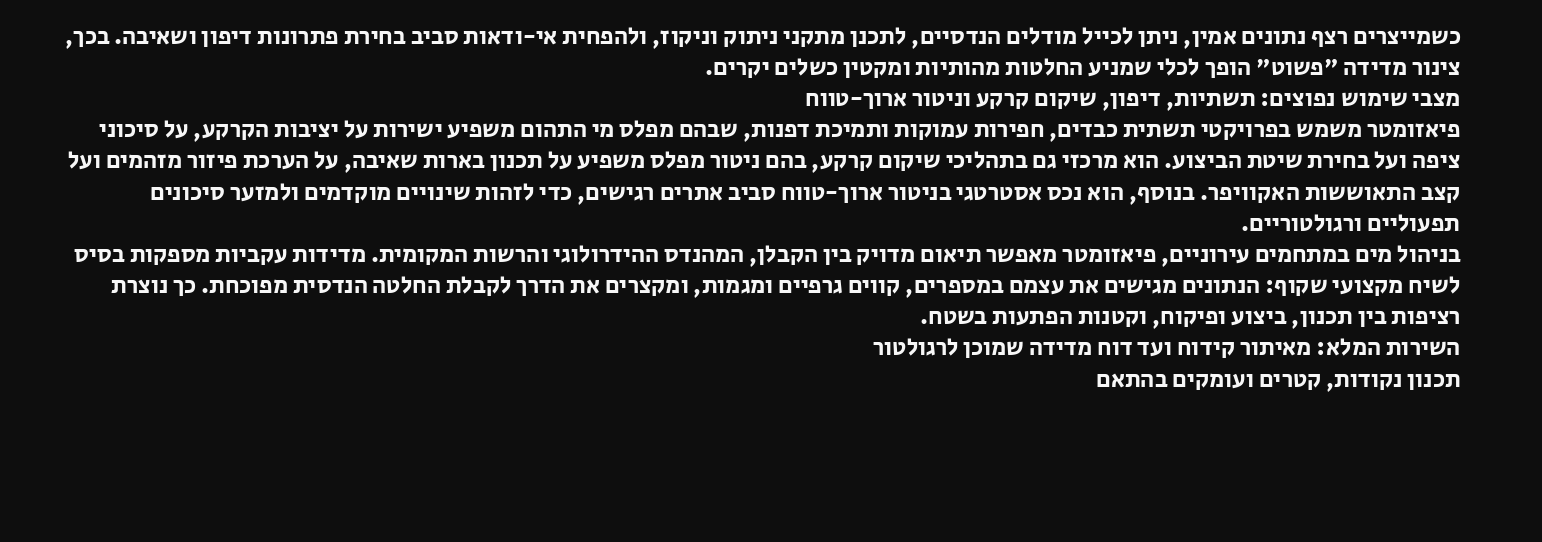כשמייצרים רצף נתונים אמין, ניתן לכייל מודלים הנדסיים, לתכנן מתקני ניתוק וניקוז, ולהפחית אי-ודאות סביב בחירת פתרונות דיפון ושאיבה. בכך, צינור מדידה "פשוט" הופך לכלי שמניע החלטות מהותיות ומקטין כשלים יקרים.
מצבי שימוש נפוצים: תשתיות, דיפון, שיקום קרקע וניטור ארוך-טווח
פיאזומטר משמש בפרויקטי תשתית כבדים, חפירות עמוקות ותמיכת דפנות, שבהם מפלס מי התהום משפיע ישירות על יציבות הקרקע, על סיכוני ציפה ועל בחירת שיטת הביצוע. הוא מרכזי גם בתהליכי שיקום קרקע, בהם ניטור מפלס משפיע על תכנון בארות שאיבה, על הערכת פיזור מזהמים ועל קצב התאוששות האקוויפר. בנוסף, הוא נכס אסטרטגי בניטור ארוך-טווח סביב אתרים רגישים, כדי לזהות שינויים מוקדמים ולמזער סיכונים תפעוליים ורגולטוריים.
בניהול מים במתחמים עירוניים, פיאזומטר מאפשר תיאום מדויק בין הקבלן, המהנדס ההידרולוגי והרשות המקומית. מדידות עקביות מספקות בסיס לשיח מקצועי שקוף: הנתונים מגישים את עצמם במספרים, קווים גרפיים ומגמות, ומקצרים את הדרך לקבלת החלטה הנדסית מפוכחת. כך נוצרת רציפות בין תכנון, ביצוע ופיקוח, וקטנות הפתעות בשטח.
השירות המלא: מאיתור קידוח ועד דוח מדידה שמוכן לרגולטור
תכנון נקודות, קטרים ועומקים בהתאם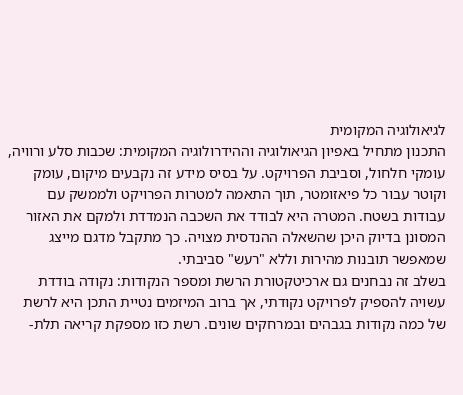לגיאולוגיה המקומית
התכנון מתחיל באפיון הגיאולוגיה וההידרולוגיה המקומית: שכבות סלע ורוויה, עומקי חלחול, וסביבת הפרויקט. על בסיס מידע זה נקבעים מיקום, עומק וקוטר עבור כל פיאזומטר, תוך התאמה למטרות הפרויקט ולממשק עם עבודות בשטח. המטרה היא לבודד את השכבה הנמדדת ולמקם את האזור המסונן בדיוק היכן שהשאלה ההנדסית מצויה. כך מתקבל מדגם מייצג שמאפשר תובנות מהירות וללא "רעש" סביבתי.
בשלב זה נבחנים גם ארכיטקטורת הרשת ומספר הנקודות: נקודה בודדת עשויה להספיק לפרויקט נקודתי, אך ברוב המיזמים נטיית התכן היא לרשת של כמה נקודות בגבהים ובמרחקים שונים. רשת כזו מספקת קריאה תלת-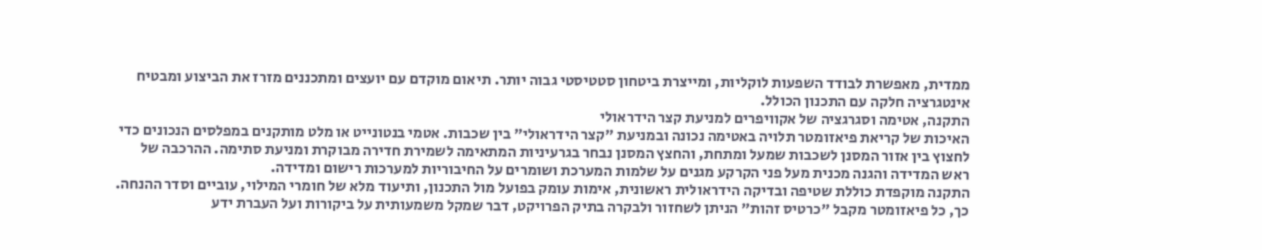ממדית, מאפשרת לבודד השפעות לוקליות, ומייצרת ביטחון סטטיסטי גבוה יותר. תיאום מוקדם עם יועצים ומתכננים מזרז את הביצוע ומבטיח אינטגרציה חלקה עם התכנון הכולל.
התקנה, אטימה וסגרגציה של אקוויפרים למניעת קצר הידראולי
האיכות של קריאת פיאזומטר תלויה באטימה נכונה ובמניעת "קצר הידראולי" בין שכבות. אטמי בנטונייט או מלט מותקנים במפלסים הנכונים כדי לחצוץ בין אזור המסנן לשכבות שמעל ומתחת, והחצץ המסנן נבחר בגרעיניות המתאימה לשמירת חדירה מבוקרת ומניעת סתימה. ההרכבה של ראש המדידה והגנה מכנית מעל פני הקרקע מגנים על שלמות המערכת ושומרים על החיבוריות למערכות רישום ומדידה.
התקנה מוקפדת כוללת שטיפה ובדיקה הידראולית ראשונית, אימות עומק בפועל מול התכנון, ותיעוד מלא של חומרי המילוי, עוביים וסדר ההנחה. כך, כל פיאזומטר מקבל "כרטיס זהות" הניתן לשחזור ולבקרה בתיק הפרויקט, דבר שמקל משמעותית על ביקורות ועל העברת ידע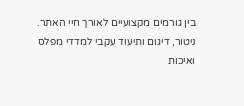בין גורמים מקצועיים לאורך חיי האתר.
ניטור, דיגום ותיעוד עקבי למדדי מפלס ואיכות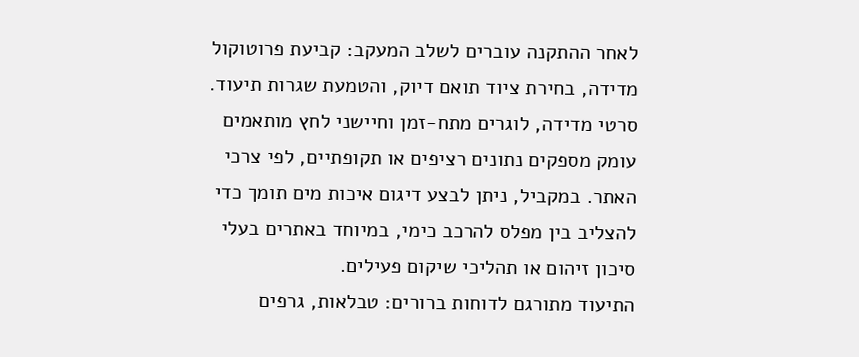לאחר ההתקנה עוברים לשלב המעקב: קביעת פרוטוקול מדידה, בחירת ציוד תואם דיוק, והטמעת שגרות תיעוד. סרטי מדידה, לוגרים מתח-זמן וחיישני לחץ מותאמים עומק מספקים נתונים רציפים או תקופתיים, לפי צרכי האתר. במקביל, ניתן לבצע דיגום איכות מים תומך כדי להצליב בין מפלס להרכב כימי, במיוחד באתרים בעלי סיכון זיהום או תהליכי שיקום פעילים.
התיעוד מתורגם לדוחות ברורים: טבלאות, גרפים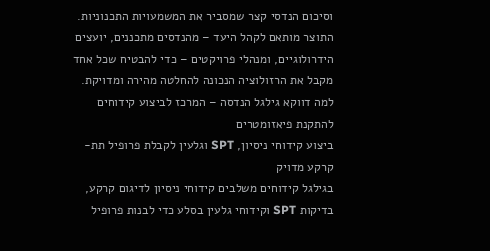וסיכום הנדסי קצר שמסביר את המשמעויות התכנוניות. התוצר מותאם לקהל היעד – מהנדסים מתכננים, יועצים הידרולוגיים, ומנהלי פרויקטים – כדי להבטיח שכל אחד מקבל את הרזולוציה הנכונה להחלטה מהירה ומדויקת.
למה דווקא גילגל הנדסה – המרכז לביצוע קידוחים להתקנת פיאזומטרים
ביצוע קידוחי ניסיון, SPT וגלעין לקבלת פרופיל תת-קרקע מדויק
בגילגל קידוחים משלבים קידוחי ניסיון לדיגום קרקע, בדיקות SPT וקידוחי גלעין בסלע כדי לבנות פרופיל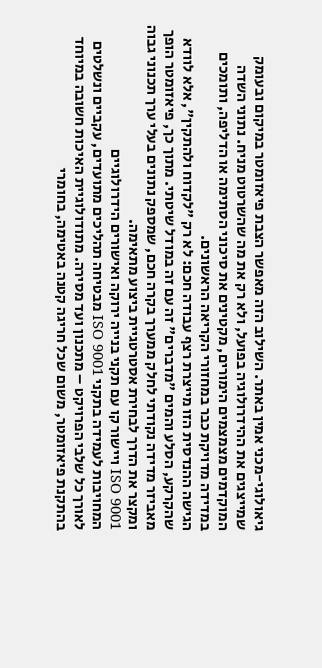גיאולוגי-מכני אמין באתר. השילוב הזה מאפשר הצבת פיאזומטר במיקום ובעומק שמייצגים את ההידרולוגיה בפועל, ולא רק את מה שהשרטוט מניח. נתוני השדה המוקדמים מצמצמים הימורים, מקטינים את סיכוני הסתימה או הדליפה, ותומכים במדידה מדויקת כבר במחזורי הקריאה הראשונים.
הגישה ההנדסית הזו מייצרת רצף עבודה חכם: לא רק "לקדוח ולהתקין", אלא לוודא שהקרקע, הסלע והמים "מדברים" זה עם זה במודל שיטתי. מתוך כך, פיאזומטר הופך מאביזר מדידה נקודתי לחלק ממערך בקרה חכם, שמספק נתונים בעלי ערך תכנוני גבוה ומקצר את הדרך לבחירת אסטרטגיית ביצוע מתאימה.
ISO 9001 ויישור קו עם תקני בנייה ירוקה ואישורים הידרולוגיים
המחויבות לעמידה בתקני ISO 9001 מבטיחה תהליכים מתועדים, עקביים ונשלטים לאורך כל שלבי הפרויקט – מתכנון ועד מסירה. מתודולוגיית האיכות חשובה במיוחד בהתקנת פיאזומטר, משום שכל חריגה קטנה באטימה, בחומרי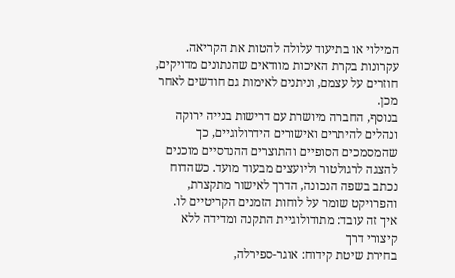המילוי או בתיעוד עלולה להטות את הקריאה. עקרונות בקרת האיכות מוודאים שהנתונים מדויקים, חוזרים על עצמם, וניתנים לאימות גם חודשים לאחר מכן.
בנוסף, החברה מיושרת עם דרישות בנייה ירוקה ונהלים להיתרים ואישורים הידרולוגיים, כך שהמסמכים הסופיים והתוצרים ההנדסיים מוכנים להצגה לרגולטור וליועצים מבעוד מועד. כשהדוח נכתב בשפה הנכונה, הדרך לאישור מתקצרת, והפרויקט שומר על לוחות הזמנים הקריטיים לו.
איך זה עובד: מתודולוגיית התקנה ומדידה ללא קיצורי דרך
בחירת שיטת קידוח: אוגר-ספירלה,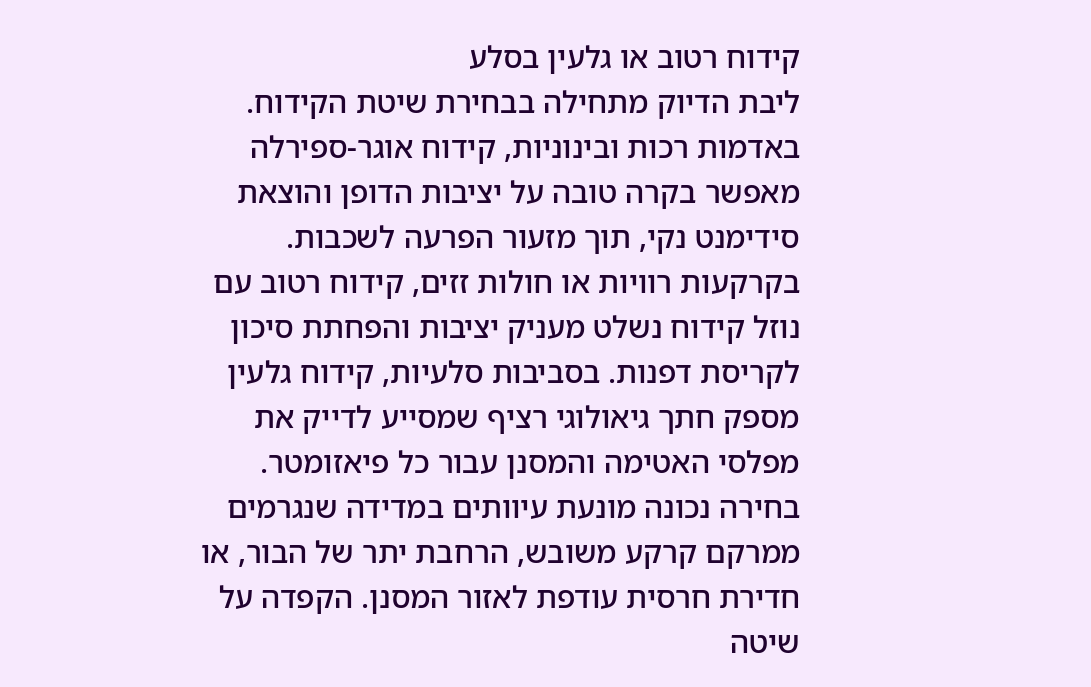קידוח רטוב או גלעין בסלע
ליבת הדיוק מתחילה בבחירת שיטת הקידוח. באדמות רכות ובינוניות, קידוח אוגר-ספירלה מאפשר בקרה טובה על יציבות הדופן והוצאת סידימנט נקי, תוך מזעור הפרעה לשכבות. בקרקעות רוויות או חולות זזים, קידוח רטוב עם נוזל קידוח נשלט מעניק יציבות והפחתת סיכון לקריסת דפנות. בסביבות סלעיות, קידוח גלעין מספק חתך גיאולוגי רציף שמסייע לדייק את מפלסי האטימה והמסנן עבור כל פיאזומטר.
בחירה נכונה מונעת עיוותים במדידה שנגרמים ממרקם קרקע משובש, הרחבת יתר של הבור, או חדירת חרסית עודפת לאזור המסנן. הקפדה על שיטה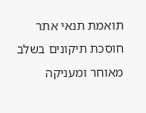תואמת תנאי אתר חוסכת תיקונים בשלב מאוחר ומעניקה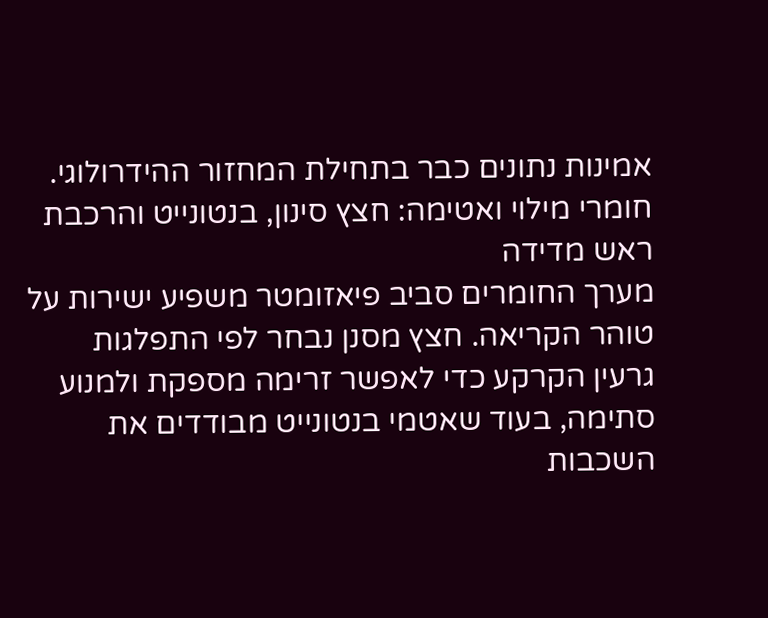אמינות נתונים כבר בתחילת המחזור ההידרולוגי.
חומרי מילוי ואטימה: חצץ סינון, בנטונייט והרכבת ראש מדידה
מערך החומרים סביב פיאזומטר משפיע ישירות על טוהר הקריאה. חצץ מסנן נבחר לפי התפלגות גרעין הקרקע כדי לאפשר זרימה מספקת ולמנוע סתימה, בעוד שאטמי בנטונייט מבודדים את השכבות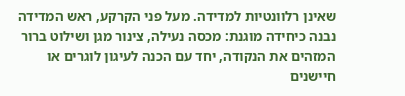שאינן רלוונטיות למדידה. מעל פני הקרקע, ראש המדידה נבנה כיחידה מוגנת: מכסה נעילה, צינור מגן ושילוט ברור המזהים את הנקודה, יחד עם הכנה לעיגון לוגרים או חיישנים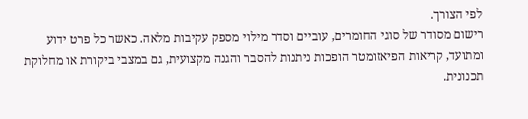לפי הצורך.
רישום מסודר של סוגי החומרים, עוביים וסדר מילוי מספק עקיבות מלאה. כאשר כל פרט ידוע ומתועד, קריאות הפיאזומטר הופכות ניתנות להסבר והגנה מקצועית, גם במצבי ביקורת או מחלוקת תכנונית.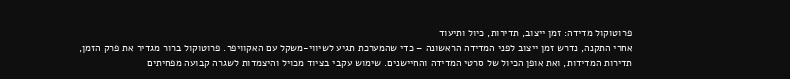פרוטוקול מדידה: זמן ייצוב, תדירות, כיול ותיעוד
אחרי התקנה, נדרש זמן ייצוב לפני המדידה הראשונה – כדי שהמערכת תגיע לשיווי-משקל עם האקוויפר. פרוטוקול ברור מגדיר את פרק הזמן, תדירות המדידות, ואת אופן הכיול של סרטי המדידה והחיישנים. שימוש עקבי בציוד מכויל והיצמדות לשגרה קבועה מפחיתים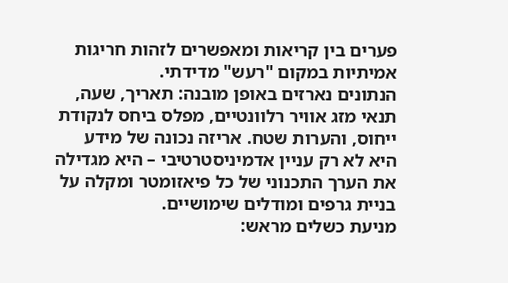פערים בין קריאות ומאפשרים לזהות חריגות אמיתיות במקום "רעש" מדידתי.
הנתונים נארזים באופן מובנה: תאריך, שעה, תנאי מזג אוויר רלוונטיים, מפלס ביחס לנקודת ייחוס, והערות שטח. אריזה נכונה של מידע היא לא רק עניין אדמיניסטרטיבי – היא מגדילה את הערך התכנוני של כל פיאזומטר ומקלה על בניית גרפים ומודלים שימושיים.
מניעת כשלים מראש: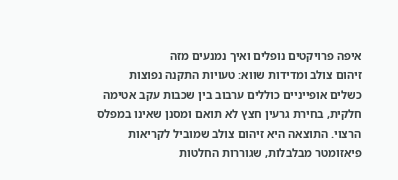איפה פרויקטים נופלים ואיך נמנעים מזה
זיהום צולב ומדידות שווא: טעויות התקנה נפוצות
כשלים אופייניים כוללים ערבוב בין שכבות עקב אטימה חלקית, בחירת גרעין חצץ לא תואם ומסנן שאינו במפלס הרצוי. התוצאה היא זיהום צולב שמוביל לקריאות פיאזומטר מבלבלות, שגוררות החלטות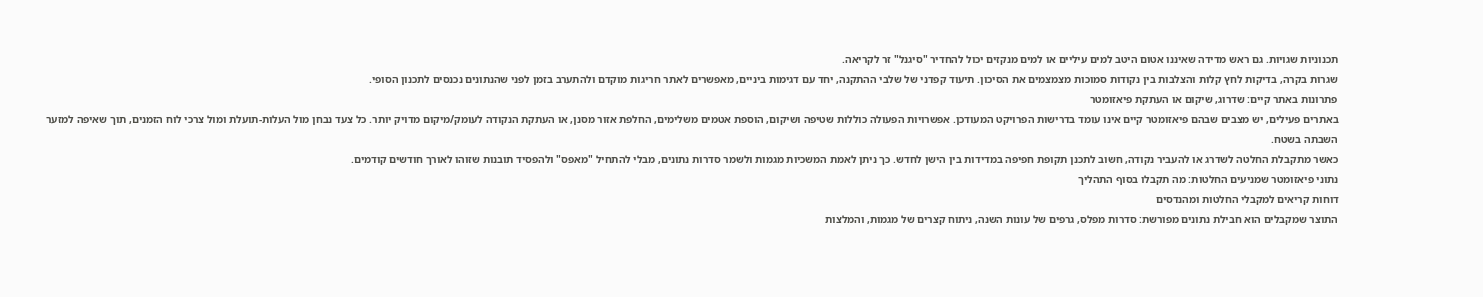תכנוניות שגויות. גם ראש מדידה שאיננו אטום היטב למים עיליים או למים מנקזים יכול להחדיר "סיגנל" זר לקריאה.
שגרות בקרה, בדיקות לחץ קלות והצלבות בין נקודות סמוכות מצמצמים את הסיכון. תיעוד קפדני של שלבי ההתקנה, יחד עם דגימות ביניים, מאפשרים לאתר חריגות מוקדם ולהתערב בזמן לפני שהנתונים נכנסים לתכנון הסופי.
פתרונות באתר קיים: שדרוג, שיקום או העתקת פיאזומטר
באתרים פעילים, יש מצבים שבהם פיאזומטר קיים אינו עומד בדרישות הפרויקט המעודכן. אפשרויות הפעולה כוללות שטיפה ושיקום, הוספת אטמים משלימים, החלפת אזור מסנן, או העתקת הנקודה לעומק/מיקום מדויק יותר. כל צעד נבחן מול העלות-תועלת ומול צרכי לוח הזמנים, תוך שאיפה למזער השבתה בשטח.
כאשר מתקבלת החלטה לשדרג או להעביר נקודה, חשוב לתכנן תקופת חפיפה במדידות בין הישן לחדש. כך ניתן לאמת המשכיות מגמות ולשמר סדרות נתונים, מבלי להתחיל "מאפס" ולהפסיד תובנות שזוהו לאורך חודשים קודמים.
נתוני פיאזומטר שמניעים החלטות: מה תקבלו בסוף התהליך
דוחות קריאים למקבלי החלטות ומהנדסים
התוצר שמקבלים הוא חבילת נתונים מפורשת: סדרות מפלס, גרפים של עונות השנה, ניתוח קצרים של מגמות, והמלצות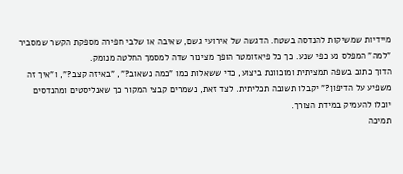מיידיות שמשיקות להנדסה בשטח. הדגשה של אירועי גשם, שאיבה או שלבי חפירה מספקת הקשר שמסביר "למה" המפלס נע כפי שנע. כך כל פיאזומטר הופך מצינור שדה למסמך החלטה מנומק.
הדוך כתוב בשפה תמציתית ומוכוונת ביצוע, כדי ששאלות כמו "כמה נשאוב?", "באיזה קצב?", ו"איך זה משפיע על הדיפון?" יקבלו תשובה תכליתית. לצד זאת, נשמרים קבצי המקור כך שאנליסטים ומהנדסים יוכלו להעמיק במידת הצורך.
תמיכה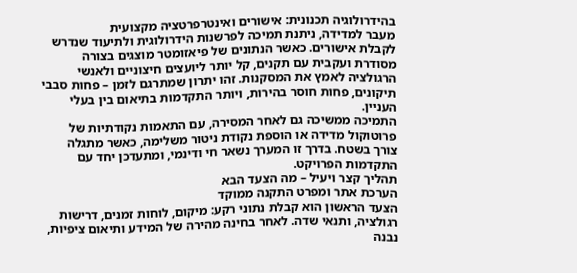בהידרולוגיה תכנונית: אישורים ואינטרפרטציה מקצועית
מעבר למדידה, ניתנת תמיכה לפרשנות הידרולוגית ולתיעוד שנדרש לקבלת אישורים. כאשר הנתונים של פיאזומטר מוצגים בצורה מסודרת ועקבית עם תקנים, קל יותר ליועצים חיצוניים ולאנשי הרגולציה לאמץ את המסקנות. זהו יתרון שמתרגם לזמן – פחות סבבי תיקונים, פחות חוסר בהירות, ויותר התקדמות בתיאום בין בעלי העניין.
התמיכה ממשיכה גם לאחר המסירה, עם התאמות נקודתיות של פרוטוקול מדידה או הוספת נקודת ניטור משלימה, כאשר מתגלה צורך בשטח. בדרך זו המערך נשאר חי ודינמי, ומתעדכן יחד עם התקדמות הפרויקט.
תהליך קצר ויעיל – מה הצעד הבא
הערכת אתר ומפרט התקנה ממוקד
הצעד הראשון הוא קבלת נתוני רקע: מיקום, לוחות זמנים, דרישות רגולציה, ותנאי שדה. לאחר בחינה מהירה של המידע ותיאום ציפיות, נבנה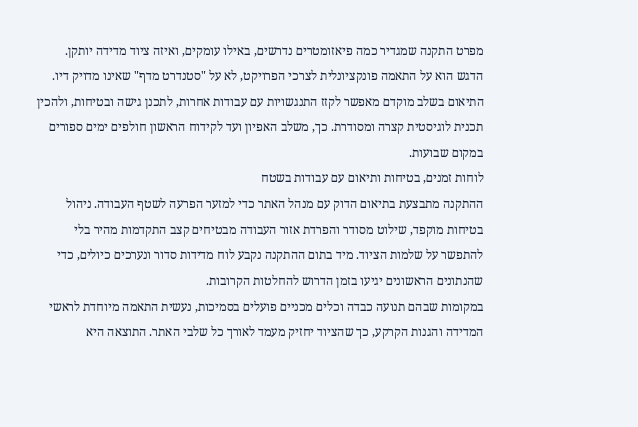מפרט התקנה שמגדיר כמה פיאזומטרים נדרשים, באילו עומקים, ואיזה ציוד מדידה יותקן. הדגש הוא על התאמה פונקציונלית לצרכי הפרויקט, לא על "סטנדרט מדף" שאינו מדויק דיו.
התיאום בשלב מוקדם מאפשר לקזז התנגשויות עם עבודות אחרות, לתכנן גישה ובטיחות, ולהכין תכנית לוגיסטית קצרה ומסודרת. כך, משלב האפיון ועד לקידוח הראשון חולפים ימים ספורים במקום שבועות.
לוחות זמנים, בטיחות ותיאום עם עבודות בשטח
ההתקנה מתבצעת בתיאום הדוק עם מנהל האתר כדי למזער הפרעה לשטף העבודה. ניהול בטיחות מוקפד, שילוט מסודר והפרדת אזור העבודה מבטיחים קצב התקדמות מהיר בלי להתפשר על שלמות הציוד. מיד בתום ההתקנה נקבע לוח מדידות סדור ונערכים כיולים, כדי שהנתונים הראשונים יגיעו בזמן הדרוש להחלטות הקרובות.
במקומות שבהם תנועה כבדה וכלים מכניים פועלים בסמיכות, נעשית התאמה מיוחדת לראשי המדידה והגנות הקרקע, כך שהציוד יחזיק מעמד לאורך כל שלבי האתר. התוצאה היא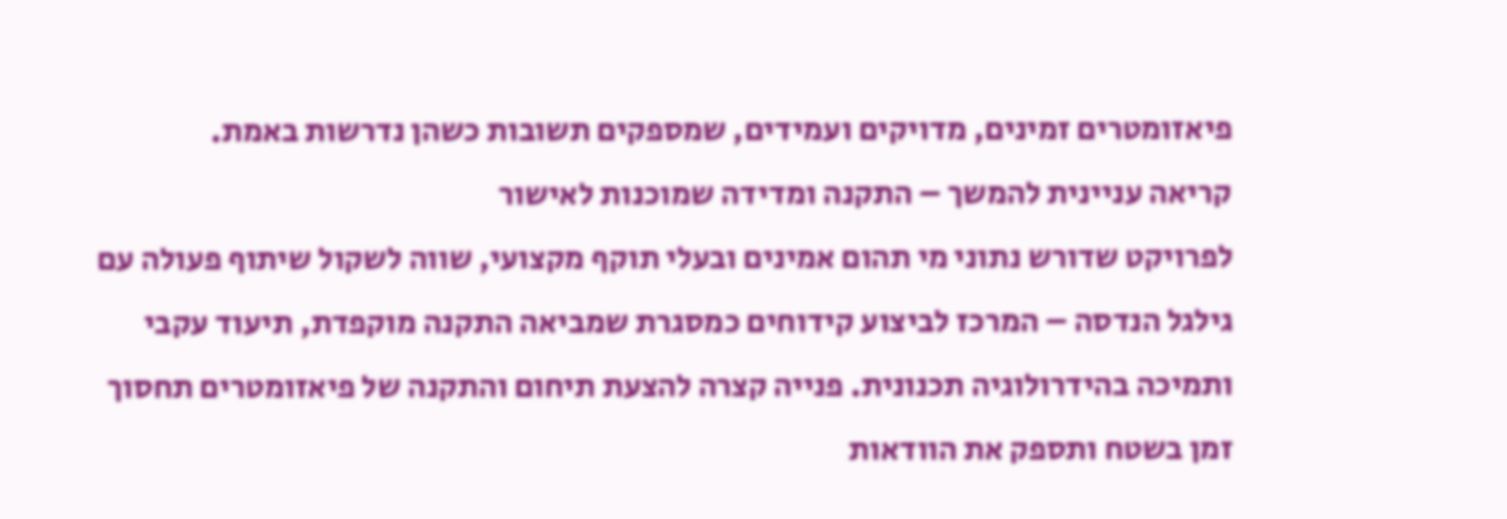פיאזומטרים זמינים, מדויקים ועמידים, שמספקים תשובות כשהן נדרשות באמת.
קריאה עניינית להמשך – התקנה ומדידה שמוכנות לאישור
לפרויקט שדורש נתוני מי תהום אמינים ובעלי תוקף מקצועי, שווה לשקול שיתוף פעולה עם גילגל הנדסה – המרכז לביצוע קידוחים כמסגרת שמביאה התקנה מוקפדת, תיעוד עקבי ותמיכה בהידרולוגיה תכנונית. פנייה קצרה להצעת תיחום והתקנה של פיאזומטרים תחסוך זמן בשטח ותספק את הוודאות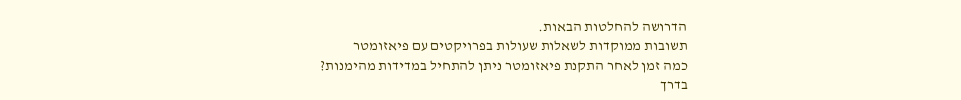הדרושה להחלטות הבאות.
תשובות ממוקדות לשאלות שעולות בפרויקטים עם פיאזומטר
כמה זמן לאחר התקנת פיאזומטר ניתן להתחיל במדידות מהימנות?
בדרך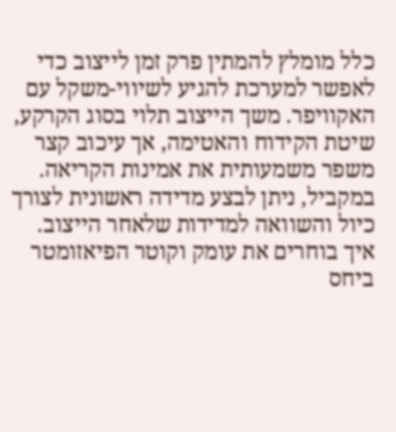כלל מומלץ להמתין פרק זמן לייצוב כדי לאפשר למערכת להגיע לשיווי-משקל עם האקוויפר. משך הייצוב תלוי בסוג הקרקע, שיטת הקידוח והאטימה, אך עיכוב קצר משפר משמעותית את אמינות הקריאה. במקביל, ניתן לבצע מדידה ראשונית לצורך כיול והשוואה למדידות שלאחר הייצוב.
איך בוחרים את עומק וקוטר הפיאזומטר ביחס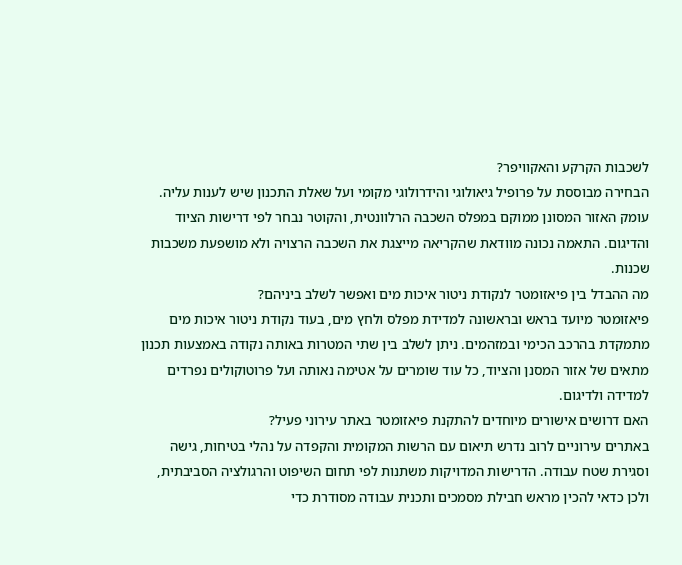לשכבות הקרקע והאקוויפר?
הבחירה מבוססת על פרופיל גיאולוגי והידרולוגי מקומי ועל שאלת התכנון שיש לענות עליה. עומק האזור המסונן ממוקם במפלס השכבה הרלוונטית, והקוטר נבחר לפי דרישות הציוד והדיגום. התאמה נכונה מוודאת שהקריאה מייצגת את השכבה הרצויה ולא מושפעת משכבות שכנות.
מה ההבדל בין פיאזומטר לנקודת ניטור איכות מים ואפשר לשלב ביניהם?
פיאזומטר מיועד בראש ובראשונה למדידת מפלס ולחץ מים, בעוד נקודת ניטור איכות מים מתמקדת בהרכב הכימי ובמזהמים. ניתן לשלב בין שתי המטרות באותה נקודה באמצעות תכנון מתאים של אזור המסנן והציוד, כל עוד שומרים על אטימה נאותה ועל פרוטוקולים נפרדים למדידה ולדיגום.
האם דרושים אישורים מיוחדים להתקנת פיאזומטר באתר עירוני פעיל?
באתרים עירוניים לרוב נדרש תיאום עם הרשות המקומית והקפדה על נהלי בטיחות, גישה וסגירת שטח עבודה. הדרישות המדויקות משתנות לפי תחום השיפוט והרגולציה הסביבתית, ולכן כדאי להכין מראש חבילת מסמכים ותכנית עבודה מסודרת כדי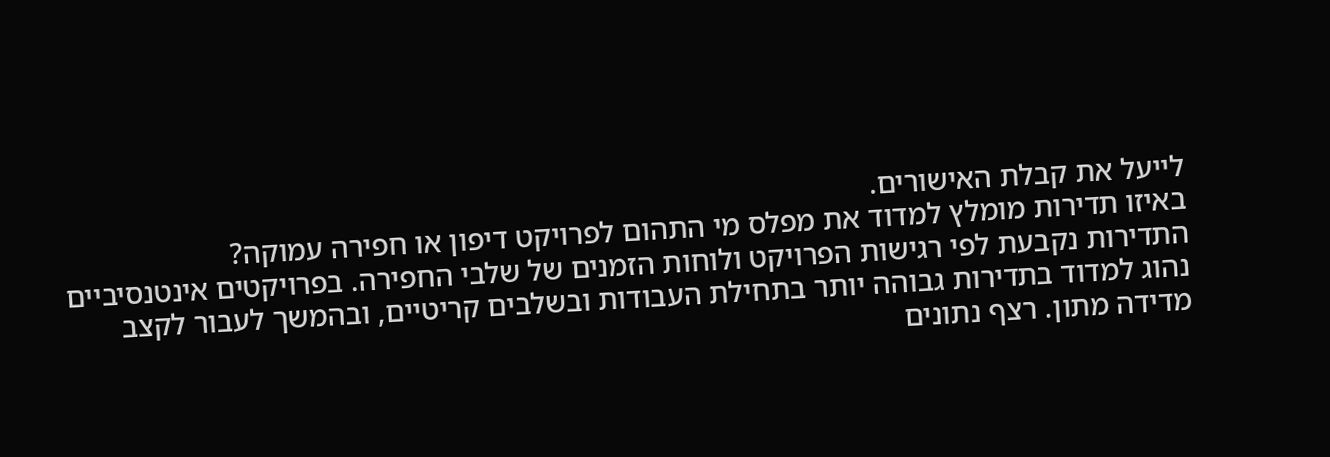לייעל את קבלת האישורים.
באיזו תדירות מומלץ למדוד את מפלס מי התהום לפרויקט דיפון או חפירה עמוקה?
התדירות נקבעת לפי רגישות הפרויקט ולוחות הזמנים של שלבי החפירה. בפרויקטים אינטנסיביים נהוג למדוד בתדירות גבוהה יותר בתחילת העבודות ובשלבים קריטיים, ובהמשך לעבור לקצב מדידה מתון. רצף נתונים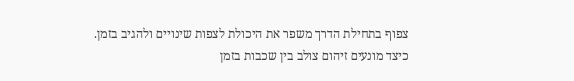צפוף בתחילת הדרך משפר את היכולת לצפות שינויים ולהגיב בזמן.
כיצד מונעים זיהום צולב בין שכבות בזמן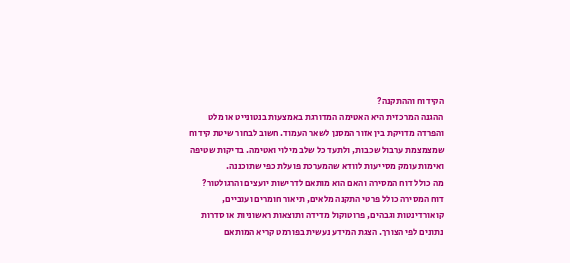הקידוח וההתקנה?
ההגנה המרכזית היא האטימה המדורגת באמצעות בנטונייט או מלט והפרדה מדויקת בין אזור המסנן לשאר העמוד. חשוב לבחור שיטת קידוח שמצמצמת ערבול שכבות, ולתעד כל שלב מילוי ואטימה. בדיקות שטיפה ואימות עומק מסייעות לוודא שהמערכת פועלת כפי שתוכננה.
מה כולל דוח המסירה והאם הוא מותאם לדרישות יועצים והרגולטור?
דוח המסירה כולל פרטי התקנה מלאים, תיאור חומרים ועוביים, קואורדינטות וגבהים, פרוטוקול מדידה ותוצאות ראשוניות או סדרות נתונים לפי הצורך. הצגת המידע נעשית בפורמט קריא המותאם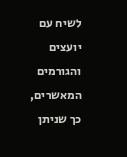לשיח עם יועצים והגורמים המאשרים, כך שניתן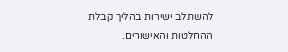להשתלב ישירות בהליך קבלת ההחלטות והאישורים.